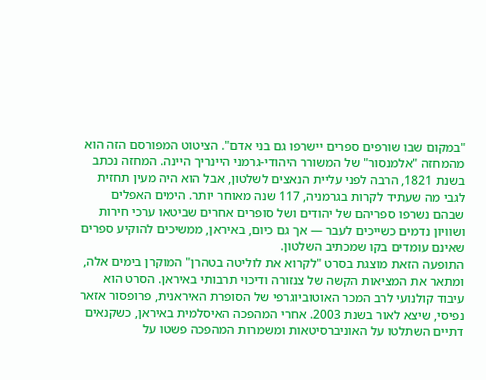"במקום שבו שורפים ספרים יישרפו גם בני אדם". הציטוט המפורסם הזה הוא מהמחזה "אלמנסור" של המשורר היהודי-גרמני היינריך היינה. המחזה נכתב בשנת 1821, הרבה לפני עליית הנאצים לשלטון, אבל הוא היה מעין תחזית לגבי מה שעתיד לקרות בגרמניה, 117 שנה מאוחר יותר. הימים האפלים שבהם נשרפו ספריהם של יהודים ושל סופרים אחרים שביטאו ערכי חירות ושוויון נדמים כשייכים לעבר — אך גם כיום, באיראן, ממשיכים להוקיע ספרים שאינם עומדים בקו שמכתיב השלטון.
התופעה הזאת מוצגת בסרט "לקרוא את לוליטה בטהרן" המוקרן בימים אלה, ומתאר את המציאות הקשה של צנזורה ודיכוי תרבותי באיראן. הסרט הוא עיבוד קולנועי לרב המכר האוטוביוגרפי של הסופרת האיראנית, פרופסור אזאר נפיסי, שיצא לאור בשנת 2003. אחרי המהפכה האיסלמית באיראן, כשקנאים דתיים השתלטו על האוניברסיטאות ומשמרות המהפכה פשטו על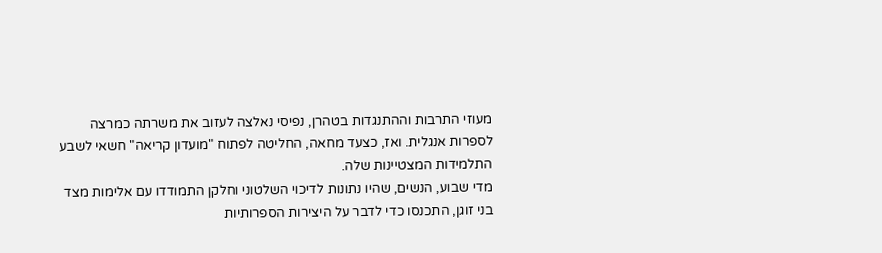מעוזי התרבות וההתנגדות בטהרן, נפיסי נאלצה לעזוב את משרתה כמרצה לספרות אנגלית. ואז, כצעד מחאה, החליטה לפתוח "מועדון קריאה" חשאי לשבע התלמידות המצטיינות שלה.
מדי שבוע, הנשים, שהיו נתונות לדיכוי השלטוני וחלקן התמודדו עם אלימות מצד בני זוגן, התכנסו כדי לדבר על היצירות הספרותיות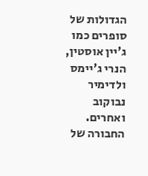הגדולות של סופרים כמו ג'יין אוסטין, הנרי ג'יימס ולדימיר נבוקוב ואחרים. החבורה של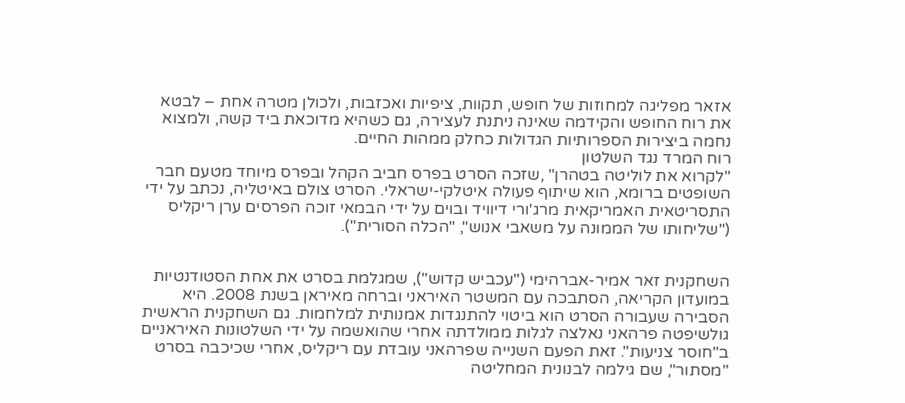אזאר מפליגה למחוזות של חופש, תקוות, ציפיות ואכזבות, ולכולן מטרה אחת – לבטא את רוח החופש והקידמה שאינה ניתנת לעצירה, גם כשהיא מדוכאת ביד קשה, ולמצוא נחמה ביצירות הספרותיות הגדולות כחלק ממהות החיים.
רוח המרד נגד השלטון
"לקרוא את לוליטה בטהרן" ,שזכה הסרט בפרס חביב הקהל ובפרס מיוחד מטעם חבר השופטים ברומא, הוא שיתוף פעולה איטלקי-ישראלי. הסרט צולם באיטליה, נכתב על ידי התסריטאית האמריקאית מרג'ורי דיוויד ובוים על ידי הבמאי זוכה הפרסים ערן ריקליס ("שליחותו של הממונה על משאבי אנוש", "הכלה הסורית").


השחקנית זאר אמיר-אברהימי ("עכביש קדוש"), שמגלמת בסרט את אחת הסטודנטיות במועדון הקריאה, הסתבכה עם המשטר האיראני וברחה מאיראן בשנת 2008. היא הסבירה שעבורה הסרט הוא ביטוי להתנגדות אמנותית למלחמות. גם השחקנית הראשית גולשיפטה פרהאני נאלצה לגלות ממולדתה אחרי שהואשמה על ידי השלטונות האיראניים ב"חוסר צניעות". זאת הפעם השנייה שפרהאני עובדת עם ריקליס, אחרי שכיכבה בסרט "מסתור", שם גילמה לבנונית המחליטה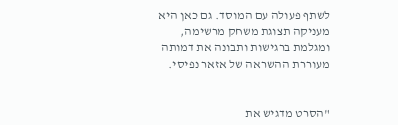לשתף פעולה עם המוסד. גם כאן היא מעניקה תצוגת משחק מרשימה, ומגלמת ברגישות ותבונה את דמותה מעוררת ההשראה של אזאר נפיסי.


"הסרט מדגיש את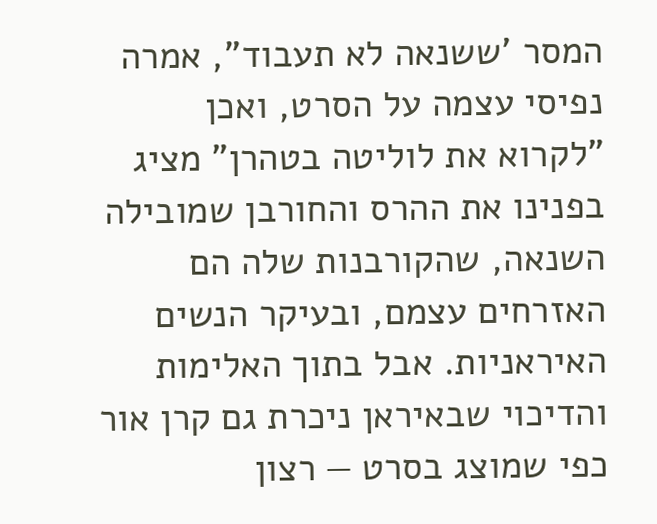המסר 'ששנאה לא תעבוד", אמרה נפיסי עצמה על הסרט, ואכן "לקרוא את לוליטה בטהרן" מציג בפנינו את ההרס והחורבן שמובילה השנאה, שהקורבנות שלה הם האזרחים עצמם, ובעיקר הנשים האיראניות. אבל בתוך האלימות והדיכוי שבאיראן ניכרת גם קרן אור כפי שמוצג בסרט — רצון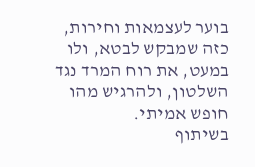בוער לעצמאות וחירות, כזה שמבקש לבטא, ולו במעט, את רוח המרד נגד השלטון, ולהרגיש מהו חופש אמיתי.
בשיתוף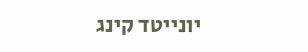יונייטד קינג